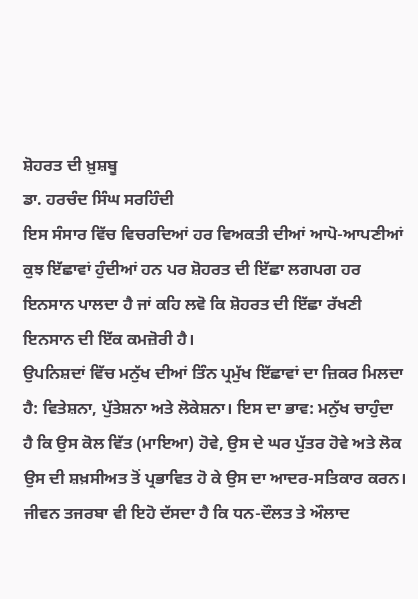ਸ਼ੋਹਰਤ ਦੀ ਖ਼ੁਸ਼ਬੂ
ਡਾ. ਹਰਚੰਦ ਸਿੰਘ ਸਰਹਿੰਦੀ
ਇਸ ਸੰਸਾਰ ਵਿੱਚ ਵਿਚਰਦਿਆਂ ਹਰ ਵਿਅਕਤੀ ਦੀਆਂ ਆਪੋ-ਆਪਣੀਆਂ ਕੁਝ ਇੱਛਾਵਾਂ ਹੁੰਦੀਆਂ ਹਨ ਪਰ ਸ਼ੋਹਰਤ ਦੀ ਇੱਛਾ ਲਗਪਗ ਹਰ ਇਨਸਾਨ ਪਾਲਦਾ ਹੈ ਜਾਂ ਕਹਿ ਲਵੋ ਕਿ ਸ਼ੋਹਰਤ ਦੀ ਇੱਛਾ ਰੱਖਣੀ ਇਨਸਾਨ ਦੀ ਇੱਕ ਕਮਜ਼ੋਰੀ ਹੈ।
ਉਪਨਿਸ਼ਦਾਂ ਵਿੱਚ ਮਨੁੱਖ ਦੀਆਂ ਤਿੰਨ ਪ੍ਰਮੁੱਖ ਇੱਛਾਵਾਂ ਦਾ ਜ਼ਿਕਰ ਮਿਲਦਾ ਹੈ: ਵਿਤੇਸ਼ਨਾ, ਪੁੱਤੇਸ਼ਨਾ ਅਤੇ ਲੋਕੇਸ਼ਨਾ। ਇਸ ਦਾ ਭਾਵ: ਮਨੁੱਖ ਚਾਹੁੰਦਾ ਹੈ ਕਿ ਉਸ ਕੋਲ ਵਿੱਤ (ਮਾਇਆ) ਹੋਵੇ, ਉਸ ਦੇ ਘਰ ਪੁੱਤਰ ਹੋਵੇ ਅਤੇ ਲੋਕ ਉਸ ਦੀ ਸ਼ਖ਼ਸੀਅਤ ਤੋਂ ਪ੍ਰਭਾਵਿਤ ਹੋ ਕੇ ਉਸ ਦਾ ਆਦਰ-ਸਤਿਕਾਰ ਕਰਨ। ਜੀਵਨ ਤਜਰਬਾ ਵੀ ਇਹੋ ਦੱਸਦਾ ਹੈ ਕਿ ਧਨ-ਦੌਲਤ ਤੇ ਔਲਾਦ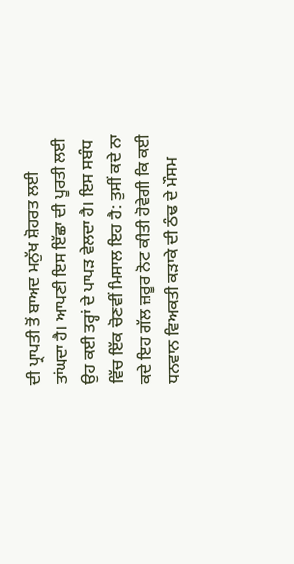ਦੀ ਪ੍ਰਾਪਤੀ ਤੋਂ ਬਾਅਦ ਮਨੁੱਖ ਸ਼ੋਹਰਤ ਲਈ ਤਾਂਘਦਾ ਹੈ। ਆਪਣੀ ਇਸ ਇੱਛਾ ਦੀ ਪੂਰਤੀ ਲਈ ਉਹ ਕਈ ਤਰ੍ਹਾਂ ਦੇ ਪਾਪੜ ਵੇਲਦਾ ਹੈ। ਇਸ ਸਬੰਧ ਵਿੱਚ ਇੱਕ ਚੋਣਵੀਂ ਮਿਸਾਲ ਇਹ ਹੈ: ਤੁਸੀਂ ਕਦੇ ਨਾ ਕਦੇ ਇਹ ਗੱਲ ਜ਼ਰੂਰ ਨੋਟ ਕੀਤੀ ਹੋਵੇਗੀ ਕਿ ਕਈ ਧਨਵਾਨ ਵਿਅਕਤੀ ਕੜਾਕੇ ਦੀ ਠੰਢ ਦੇ ਮੌਸਮ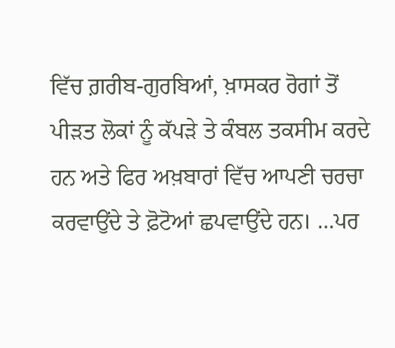ਵਿੱਚ ਗ਼ਰੀਬ-ਗੁਰਬਿਆਂ, ਖ਼ਾਸਕਰ ਰੋਗਾਂ ਤੋਂ ਪੀੜਤ ਲੋਕਾਂ ਨੂੰ ਕੱਪੜੇ ਤੇ ਕੰਬਲ ਤਕਸੀਮ ਕਰਦੇ ਹਨ ਅਤੇ ਫਿਰ ਅਖ਼ਬਾਰਾਂ ਵਿੱਚ ਆਪਣੀ ਚਰਚਾ ਕਰਵਾਉਂਦੇ ਤੇ ਫ਼ੋਟੋਆਂ ਛਪਵਾਉਂਦੇ ਹਨ। …ਪਰ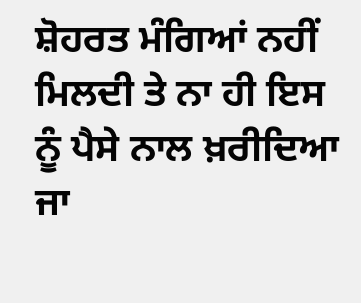ਸ਼ੋਹਰਤ ਮੰਗਿਆਂ ਨਹੀਂ ਮਿਲਦੀ ਤੇ ਨਾ ਹੀ ਇਸ ਨੂੰ ਪੈਸੇ ਨਾਲ ਖ਼ਰੀਦਿਆ ਜਾ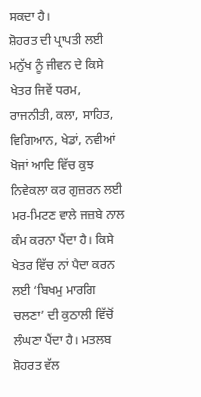ਸਕਦਾ ਹੈ।
ਸ਼ੋਹਰਤ ਦੀ ਪ੍ਰਾਪਤੀ ਲਈ ਮਨੁੱਖ ਨੂੰ ਜੀਵਨ ਦੇ ਕਿਸੇ ਖੇਤਰ ਜਿਵੇਂ ਧਰਮ, ਰਾਜਨੀਤੀ, ਕਲਾ, ਸਾਹਿਤ, ਵਿਗਿਆਨ, ਖੇਡਾਂ, ਨਵੀਆਂ ਖੋਜਾਂ ਆਦਿ ਵਿੱਚ ਕੁਝ ਨਿਵੇਕਲਾ ਕਰ ਗੁਜ਼ਰਨ ਲਈ ਮਰ-ਮਿਟਣ ਵਾਲੇ ਜਜ਼ਬੇ ਨਾਲ ਕੰਮ ਕਰਨਾ ਪੈਂਦਾ ਹੈ। ਕਿਸੇ ਖੇਤਰ ਵਿੱਚ ਨਾਂ ਪੈਦਾ ਕਰਨ ਲਈ ‘ਬਿਖਮੁ ਮਾਰਗਿ ਚਲਣਾ’ ਦੀ ਕੁਠਾਲੀ ਵਿੱਚੋਂ ਲੰਘਣਾ ਪੈਂਦਾ ਹੈ। ਮਤਲਬ ਸ਼ੋਹਰਤ ਵੱਲ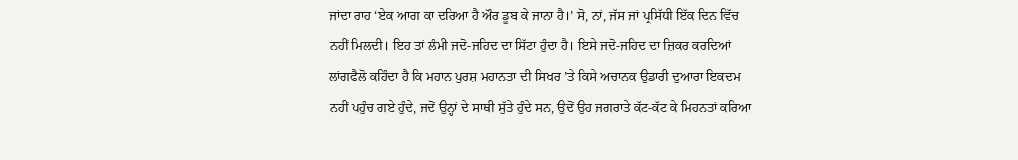ਜਾਂਦਾ ਰਾਹ ‘ਏਕ ਆਗ ਕਾ ਦਰਿਆ ਹੈ ਔਰ ਡੂਬ ਕੇ ਜਾਨਾ ਹੈ।’ ਸੋ, ਨਾਂ, ਜੱਸ ਜਾਂ ਪ੍ਰਸਿੱਧੀ ਇੱਕ ਦਿਨ ਵਿੱਚ ਨਹੀਂ ਮਿਲਦੀ। ਇਹ ਤਾਂ ਲੰਮੀ ਜਦੋ-ਜਹਿਦ ਦਾ ਸਿੱਟਾ ਹੁੰਦਾ ਹੈ। ਇਸੇ ਜਦੋ-ਜਹਿਦ ਦਾ ਜ਼ਿਕਰ ਕਰਦਿਆਂ ਲਾਂਗਫੈਲੋ ਕਹਿੰਦਾ ਹੈ ਕਿ ਮਹਾਨ ਪੁਰਸ਼ ਮਹਾਨਤਾ ਦੀ ਸਿਖਰ ’ਤੇ ਕਿਸੇ ਅਚਾਨਕ ਉਡਾਰੀ ਦੁਆਰਾ ਇਕਦਮ ਨਹੀਂ ਪਹੁੰਚ ਗਏ ਹੁੰਦੇ, ਜਦੋਂ ਉਨ੍ਹਾਂ ਦੇ ਸਾਥੀ ਸੁੱਤੇ ਹੁੰਦੇ ਸਨ, ਉਦੋਂ ਉਹ ਜਗਰਾਤੇ ਕੱਟ-ਕੱਟ ਕੇ ਮਿਹਨਤਾਂ ਕਰਿਆ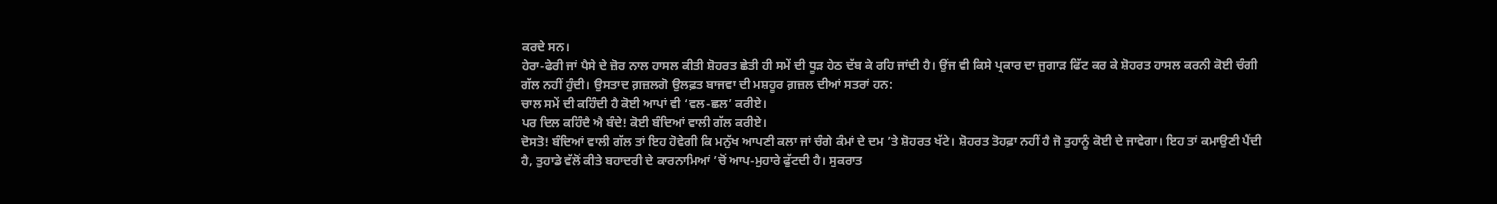ਕਰਦੇ ਸਨ।
ਹੇਰਾ-ਫੇਰੀ ਜਾਂ ਪੈਸੇ ਦੇ ਜ਼ੋਰ ਨਾਲ ਹਾਸਲ ਕੀਤੀ ਸ਼ੋਹਰਤ ਛੇਤੀ ਹੀ ਸਮੇਂ ਦੀ ਧੂੜ ਹੇਠ ਦੱਬ ਕੇ ਰਹਿ ਜਾਂਦੀ ਹੈ। ਉਂਜ ਵੀ ਕਿਸੇ ਪ੍ਰਕਾਰ ਦਾ ਜੁਗਾੜ ਫਿੱਟ ਕਰ ਕੇ ਸ਼ੋਹਰਤ ਹਾਸਲ ਕਰਨੀ ਕੋਈ ਚੰਗੀ ਗੱਲ ਨਹੀਂ ਹੁੰਦੀ। ਉਸਤਾਦ ਗ਼ਜ਼ਲਗੋ ਉਲਫ਼ਤ ਬਾਜਵਾ ਦੀ ਮਸ਼ਹੂਰ ਗ਼ਜ਼ਲ ਦੀਆਂ ਸਤਰਾਂ ਹਨ:
ਚਾਲ ਸਮੇਂ ਦੀ ਕਹਿੰਦੀ ਹੈ ਕੋਈ ਆਪਾਂ ਵੀ ‘ਵਲ-ਛਲ’ ਕਰੀਏ।
ਪਰ ਦਿਲ ਕਹਿੰਦੈ ਐ ਬੰਦੇ! ਕੋਈ ਬੰਦਿਆਂ ਵਾਲੀ ਗੱਲ ਕਰੀਏ।
ਦੋਸਤੋ! ਬੰਦਿਆਂ ਵਾਲੀ ਗੱਲ ਤਾਂ ਇਹ ਹੋਵੇਗੀ ਕਿ ਮਨੁੱਖ ਆਪਣੀ ਕਲਾ ਜਾਂ ਚੰਗੇ ਕੰਮਾਂ ਦੇ ਦਮ ’ਤੇ ਸ਼ੋਹਰਤ ਖੱਟੇ। ਸ਼ੋਹਰਤ ਤੋਹਫ਼ਾ ਨਹੀਂ ਹੈ ਜੋ ਤੁਹਾਨੂੰ ਕੋਈ ਦੇ ਜਾਵੇਗਾ। ਇਹ ਤਾਂ ਕਮਾਉਣੀ ਪੈਂਦੀ ਹੈ, ਤੁਹਾਡੇ ਵੱਲੋਂ ਕੀਤੇ ਬਹਾਦਰੀ ਦੇ ਕਾਰਨਾਮਿਆਂ ’ਚੋਂ ਆਪ-ਮੁਹਾਰੇ ਫੁੱਟਦੀ ਹੈ। ਸੁਕਰਾਤ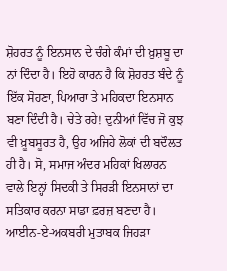ਸ਼ੋਹਰਤ ਨੂੰ ਇਨਸਾਨ ਦੇ ਚੰਗੇ ਕੰਮਾਂ ਦੀ ਖ਼ੁਸ਼ਬੂ ਦਾ ਨਾਂ ਦਿੰਦਾ ਹੈ। ਇਹੋ ਕਾਰਨ ਹੈ ਕਿ ਸ਼ੋਹਰਤ ਬੰਦੇ ਨੂੰ ਇੱਕ ਸੋਹਣਾ, ਪਿਆਰਾ ਤੇ ਮਹਿਕਦਾ ਇਨਸਾਨ ਬਣਾ ਦਿੰਦੀ ਹੈ। ਚੇਤੇ ਰਹੇ! ਦੁਨੀਆਂ ਵਿੱਚ ਜੋ ਕੁਝ ਵੀ ਖ਼ੂਬਸੂਰਤ ਹੈ, ਉਹ ਅਜਿਹੇ ਲੋਕਾਂ ਦੀ ਬਦੌਲਤ ਹੀ ਹੈ। ਸੋ, ਸਮਾਜ ਅੰਦਰ ਮਹਿਕਾਂ ਖਿਲਾਰਨ ਵਾਲੇ ਇਨ੍ਹਾਂ ਸਿਦਕੀ ਤੇ ਸਿਰੜੀ ਇਨਸਾਨਾਂ ਦਾ ਸਤਿਕਾਰ ਕਰਨਾ ਸਾਡਾ ਫ਼ਰਜ਼ ਬਣਦਾ ਹੈ। ਆਈਨ-ਏ-ਅਕਬਰੀ ਮੁਤਾਬਕ ਜਿਹੜਾ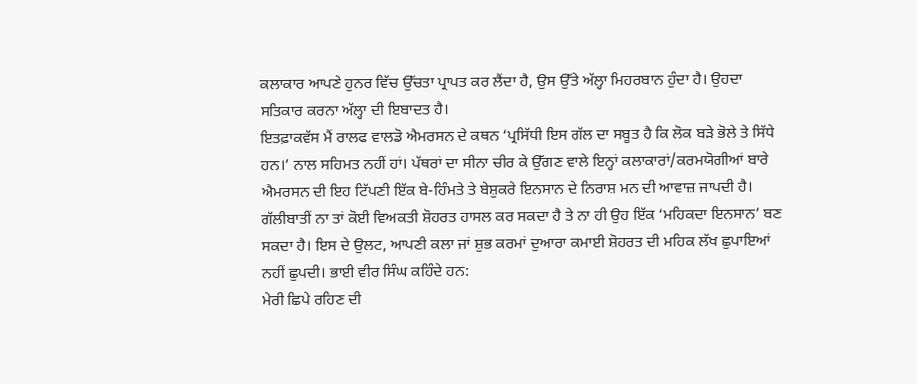ਕਲਾਕਾਰ ਆਪਣੇ ਹੁਨਰ ਵਿੱਚ ਉੱਚਤਾ ਪ੍ਰਾਪਤ ਕਰ ਲੈਂਦਾ ਹੈ, ਉਸ ਉੱਤੇ ਅੱਲ੍ਹਾ ਮਿਹਰਬਾਨ ਹੁੰਦਾ ਹੈ। ਉਹਦਾ ਸਤਿਕਾਰ ਕਰਨਾ ਅੱਲ੍ਹਾ ਦੀ ਇਬਾਦਤ ਹੈ।
ਇਤਫ਼ਾਕਵੱਸ ਮੈਂ ਰਾਲਫ ਵਾਲਡੋ ਐਮਰਸਨ ਦੇ ਕਥਨ ‘ਪ੍ਰਸਿੱਧੀ ਇਸ ਗੱਲ ਦਾ ਸਬੂਤ ਹੈ ਕਿ ਲੋਕ ਬੜੇ ਭੋਲੇ ਤੇ ਸਿੱਧੇ ਹਨ।’ ਨਾਲ ਸਹਿਮਤ ਨਹੀਂ ਹਾਂ। ਪੱਥਰਾਂ ਦਾ ਸੀਨਾ ਚੀਰ ਕੇ ਉੱਗਣ ਵਾਲੇ ਇਨ੍ਹਾਂ ਕਲਾਕਾਰਾਂ/ਕਰਮਯੋਗੀਆਂ ਬਾਰੇ ਐਮਰਸਨ ਦੀ ਇਹ ਟਿੱਪਣੀ ਇੱਕ ਬੇ-ਹਿੰਮਤੇ ਤੇ ਬੇਸ਼ੁਕਰੇ ਇਨਸਾਨ ਦੇ ਨਿਰਾਸ਼ ਮਨ ਦੀ ਆਵਾਜ਼ ਜਾਪਦੀ ਹੈ। ਗੱਲੀਬਾਤੀਂ ਨਾ ਤਾਂ ਕੋਈ ਵਿਅਕਤੀ ਸ਼ੋਹਰਤ ਹਾਸਲ ਕਰ ਸਕਦਾ ਹੈ ਤੇ ਨਾ ਹੀ ਉਹ ਇੱਕ ‘ਮਹਿਕਦਾ ਇਨਸਾਨ’ ਬਣ ਸਕਦਾ ਹੈ। ਇਸ ਦੇ ਉਲਟ, ਆਪਣੀ ਕਲਾ ਜਾਂ ਸ਼ੁਭ ਕਰਮਾਂ ਦੁਆਰਾ ਕਮਾਈ ਸ਼ੋਹਰਤ ਦੀ ਮਹਿਕ ਲੱਖ ਛੁਪਾਇਆਂ ਨਹੀਂ ਛੁਪਦੀ। ਭਾਈ ਵੀਰ ਸਿੰਘ ਕਹਿੰਦੇ ਹਨ:
ਮੇਰੀ ਛਿਪੇ ਰਹਿਣ ਦੀ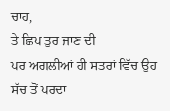ਚਾਹ,
ਤੇ ਛਿਪ ਤੁਰ ਜਾਣ ਦੀ
ਪਰ ਅਗਲੀਆਂ ਹੀ ਸਤਰਾਂ ਵਿੱਚ ਉਹ ਸੱਚ ਤੋਂ ਪਰਦਾ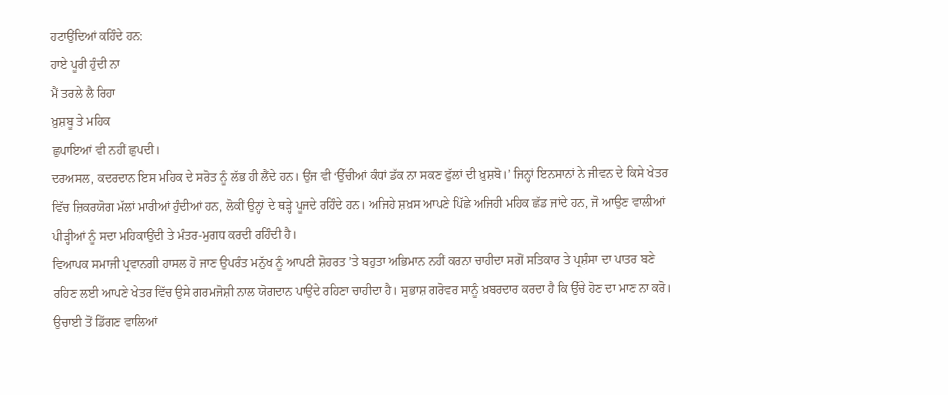ਹਟਾਉਂਦਿਆਂ ਕਹਿੰਦੇ ਹਨ:
ਹਾਏ ਪੂਰੀ ਹੁੰਦੀ ਨਾ
ਮੈਂ ਤਰਲੇ ਲੈ ਰਿਹਾ
ਖ਼ੁਸ਼ਬੂ ਤੇ ਮਹਿਕ
ਛੁਪਾਇਆਂ ਵੀ ਨਹੀਂ ਛੁਪਦੀ।
ਦਰਅਸਲ, ਕਦਰਦਾਨ ਇਸ ਮਹਿਕ ਦੇ ਸਰੋਤ ਨੂੰ ਲੱਭ ਹੀ ਲੈਂਦੇ ਹਨ। ਉਂਜ ਵੀ ‘ਉੱਚੀਆਂ ਕੰਧਾਂ ਡੱਕ ਨਾ ਸਕਣ ਫੁੱਲਾਂ ਦੀ ਖ਼ੁਸ਼ਬੋ।’ ਜਿਨ੍ਹਾਂ ਇਨਸਾਨਾਂ ਨੇ ਜੀਵਨ ਦੇ ਕਿਸੇ ਖੇਤਰ ਵਿੱਚ ਜ਼ਿਕਰਯੋਗ ਮੱਲਾਂ ਮਾਰੀਆਂ ਹੁੰਦੀਆਂ ਹਨ, ਲੋਕੀਂ ਉਨ੍ਹਾਂ ਦੇ ਥੜ੍ਹੇ ਪੂਜਦੇ ਰਹਿੰਦੇ ਹਨ। ਅਜਿਹੇ ਸ਼ਖ਼ਸ ਆਪਣੇ ਪਿੱਛੇ ਅਜਿਹੀ ਮਹਿਕ ਛੱਡ ਜਾਂਦੇ ਹਨ, ਜੋ ਆਉਣ ਵਾਲੀਆਂ ਪੀੜ੍ਹੀਆਂ ਨੂੰ ਸਦਾ ਮਹਿਕਾਉਂਦੀ ਤੇ ਮੰਤਰ-ਮੁਗਧ ਕਰਦੀ ਰਹਿੰਦੀ ਹੈ।
ਵਿਆਪਕ ਸਮਾਜੀ ਪ੍ਰਵਾਨਗੀ ਹਾਸਲ ਹੋ ਜਾਣ ਉਪਰੰਤ ਮਨੁੱਖ ਨੂੰ ਆਪਣੀ ਸ਼ੋਹਰਤ ’ਤੇ ਬਹੁਤਾ ਅਭਿਮਾਨ ਨਹੀਂ ਕਰਨਾ ਚਾਹੀਦਾ ਸਗੋਂ ਸਤਿਕਾਰ ਤੇ ਪ੍ਰਸ਼ੰਸਾ ਦਾ ਪਾਤਰ ਬਣੇ ਰਹਿਣ ਲਈ ਆਪਣੇ ਖੇਤਰ ਵਿੱਚ ਉਸੇ ਗਰਮਜੋਸ਼ੀ ਨਾਲ ਯੋਗਦਾਨ ਪਾਉਂਦੇ ਰਹਿਣਾ ਚਾਹੀਦਾ ਹੈ। ਸੁਭਾਸ਼ ਗਰੋਵਰ ਸਾਨੂੰ ਖ਼ਬਰਦਾਰ ਕਰਦਾ ਹੈ ਕਿ ਉੱਚੇ ਹੋਣ ਦਾ ਮਾਣ ਨਾ ਕਰੋ। ਉਚਾਈ ਤੋਂ ਡਿੱਗਣ ਵਾਲਿਆਂ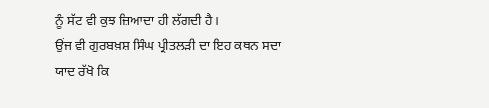ਨੂੰ ਸੱਟ ਵੀ ਕੁਝ ਜ਼ਿਆਦਾ ਹੀ ਲੱਗਦੀ ਹੈ।
ਉਂਜ ਵੀ ਗੁਰਬਖ਼ਸ਼ ਸਿੰਘ ਪ੍ਰੀਤਲੜੀ ਦਾ ਇਹ ਕਥਨ ਸਦਾ ਯਾਦ ਰੱਖੋ ਕਿ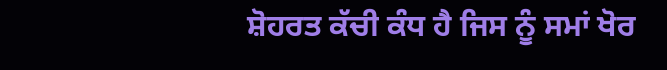ਸ਼ੋਹਰਤ ਕੱਚੀ ਕੰਧ ਹੈ ਜਿਸ ਨੂੰ ਸਮਾਂ ਖੋਰ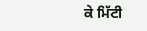ਕੇ ਮਿੱਟੀ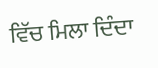ਵਿੱਚ ਮਿਲਾ ਦਿੰਦਾ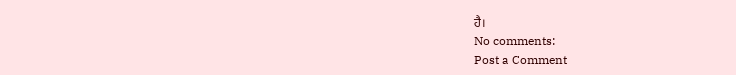ਹੈ।
No comments:
Post a Comment